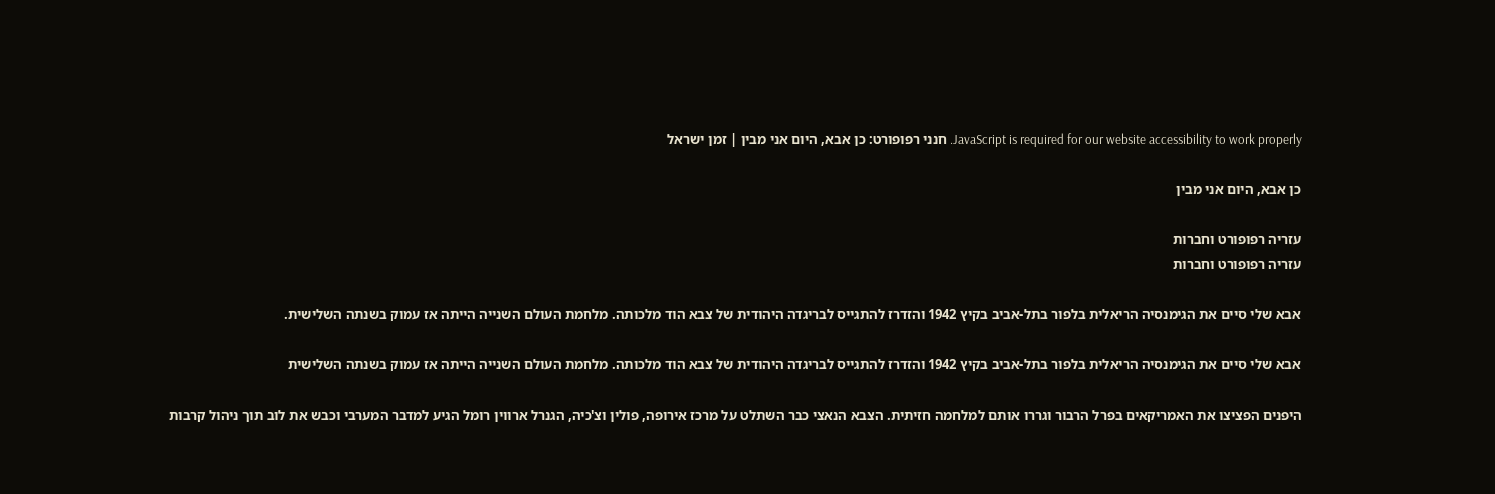JavaScript is required for our website accessibility to work properly. חנני רפופורט: כן אבא, היום אני מבין | זמן ישראל

כן אבא, היום אני מבין

עזריה רפופורט וחברות
עזריה רפופורט וחברות

אבא שלי סיים את הגימנסיה הריאלית בלפור בתל-אביב בקיץ 1942 והזדרז להתגייס לבריגדה היהודית של צבא הוד מלכותה. מלחמת העולם השנייה הייתה אז עמוק בשנתה השלישית.

אבא שלי סיים את הגימנסיה הריאלית בלפור בתל-אביב בקיץ 1942 והזדרז להתגייס לבריגדה היהודית של צבא הוד מלכותה. מלחמת העולם השנייה הייתה אז עמוק בשנתה השלישית

היפנים הפציצו את האמריקאים בפרל הרבור וגררו אותם למלחמה חזיתית. הצבא הנאצי כבר השתלט על מרכז אירופה, פולין וצ'כיה, הגנרל ארווין רומל הגיע למדבר המערבי וכבש את לוב תוך ניהול קרבות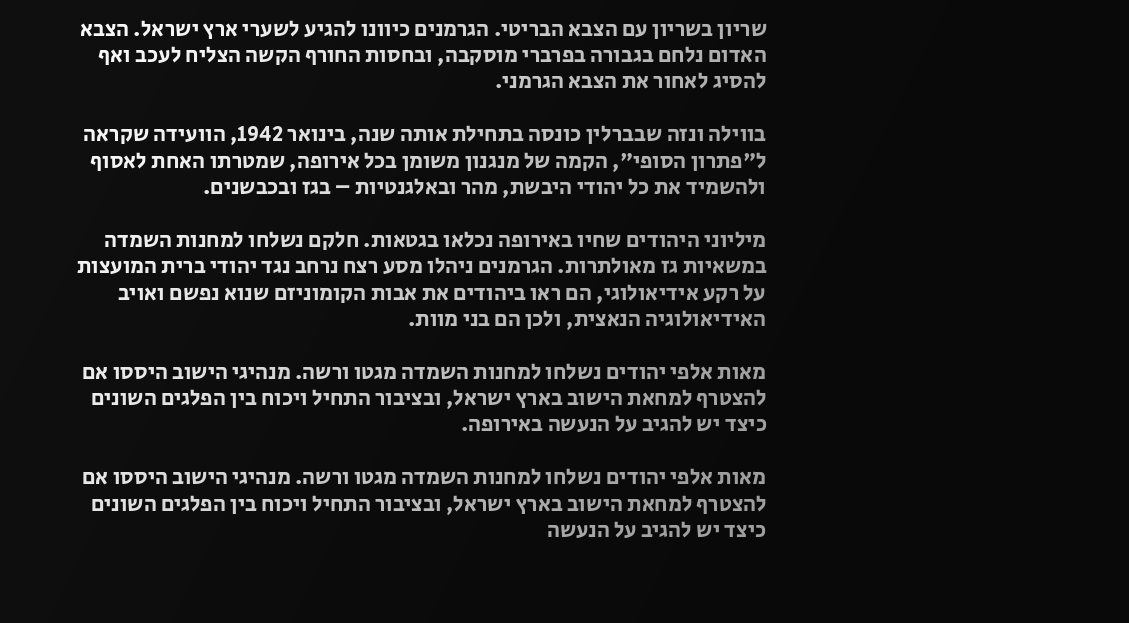שריון בשריון עם הצבא הבריטי. הגרמנים כיוונו להגיע לשערי ארץ ישראל. הצבא האדום נלחם בגבורה בפרברי מוסקבה, ובחסות החורף הקשה הצליח לעכב ואף להסיג לאחור את הצבא הגרמני.

בווילה ונזה שבברלין כונסה בתחילת אותה שנה, בינואר 1942, הוועידה שקראה ל"פתרון הסופי", הקמה של מנגנון משומן בכל אירופה, שמטרתו האחת לאסוף ולהשמיד את כל יהודי היבשת, מהר ובאלגנטיות – בגז ובכבשנים.

מיליוני היהודים שחיו באירופה נכלאו בגטאות. חלקם נשלחו למחנות השמדה במשאיות גז מאולתרות. הגרמנים ניהלו מסע רצח נרחב נגד יהודי ברית המועצות על רקע אידיאולוגי, הם ראו ביהודים את אבות הקומוניזם שנוא נפשם ואויב האידיאולוגיה הנאצית, ולכן הם בני מוות.

מאות אלפי יהודים נשלחו למחנות השמדה מגטו ורשה. מנהיגי הישוב היססו אם להצטרף למחאת הישוב בארץ ישראל, ובציבור התחיל ויכוח בין הפלגים השונים כיצד יש להגיב על הנעשה באירופה.

מאות אלפי יהודים נשלחו למחנות השמדה מגטו ורשה. מנהיגי הישוב היססו אם להצטרף למחאת הישוב בארץ ישראל, ובציבור התחיל ויכוח בין הפלגים השונים כיצד יש להגיב על הנעשה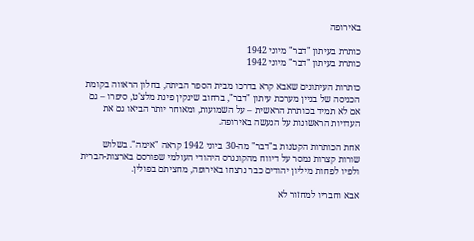באירופה

כותרת בעיתון "דבר" מיוני 1942
כותרת בעיתון "דבר" מיוני 1942

כותרות העיתונים שאבא קרא בדרכו מבית הספר הביתה, בחלון הראווה בקומת הכניסה של בניין מערכת עיתון "דבר", ברחוב שינקין פינת מלצ'ט, סיפרו – גם אם לא תמיד בכותרת הראשית – על השמועות, ומאוחר יותר הביאו גם את העדויות הראשונות על הנעשה באירופה.

אחת הכותרות הקטנות ב"דבר" מה-30 ביוני 1942 קראה "אימה". בשלוש שורות קצרות נמסר על דיווח מהקונגרס היהודי העולמי שפורסם בארצות-הברית ולפיו לפחות מיליון יהודים כבר נרצחו באירופה, מחציתם בפולין.

אבא וחבריו למחזור לא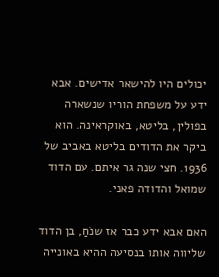יכולים היו להישאר אדישים. אבא ידע על משפחת הוריו שנשארה בפולין, בליטא, באוקראינה. הוא ביקר את הדודים בליטא באביב של 1936. חצי שנה גר איתם. עם הדוד שמואל והדודה פאני.

האם אבא ידע כבר אז שנֹחַ, בן הדוד שליווה אותו בנסיעה ההיא באונייה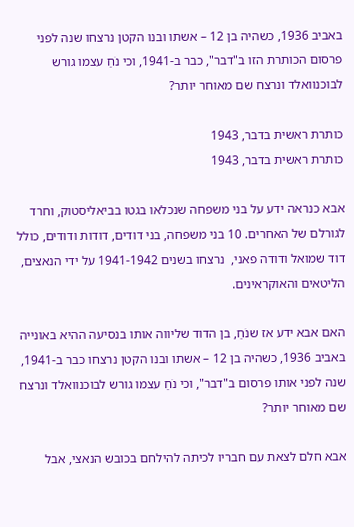באביב 1936, כשהיה בן 12 – אשתו ובנו הקטן נרצחו שנה לפני פרסום הכותרת הזו ב"דבר", כבר ב-1941, וכי נֹחַ עצמו גורש לבוכנוואלד ונרצח שם מאוחר יותר?

כותרת ראשית בדבר, 1943
כותרת ראשית בדבר, 1943

אבא כנראה ידע על בני משפחה שנכלאו בגטו בביאליסטוק, וחרד לגורלם של האחרים. 10 בני משפחה, בני דודים, דודות ודודים, כולל דוד שמואל ודודה פאני,  נרצחו בשנים 1941-1942 על ידי הנאצים, הליטאים והאוקראינים.

האם אבא ידע אז שנֹחַ, בן הדוד שליווה אותו בנסיעה ההיא באונייה באביב 1936, כשהיה בן 12 – אשתו ובנו הקטן נרצחו כבר ב-1941, שנה לפני אותו פרסום ב"דבר", וכי נֹחַ עצמו גורש לבוכנוואלד ונרצח שם מאוחר יותר?

אבא חלם לצאת עם חבריו לכיתה להילחם בכובש הנאצי, אבל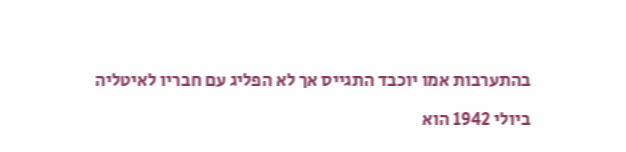בהתערבות אמו יוכבד התגייס אך לא הפליג עם חבריו לאיטליה

ביולי 1942 הוא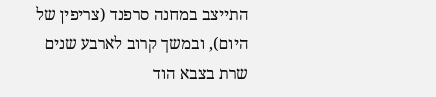התייצב במחנה סרפנד (צריפין של היום), ובמשך קרוב לארבע שנים שרת בצבא הוד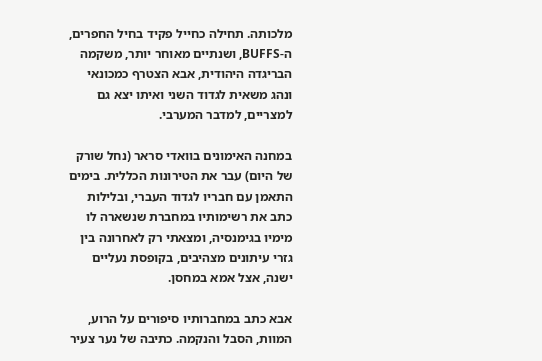מלכותה. תחילה כחייל פקיד בחיל החפרים, ה-BUFFS, ושנתיים מאוחר יותר, משקמה הבריגדה היהודית, אבא הצטרף כמכונאי ונהג משאית לגדוד השני ואיתו יצא גם למצריים, למדבר המערבי.

במחנה האימונים בוואדי סראר (נחל שורק של היום) עבר את הטירונות הכללית. בימים התאמן עם חבריו לגדוד העברי, ובלילות כתב את רשימותיו במחברת שנשארה לו מימיו בגימנסיה, ומצאתי רק לאחרונה בין גזרי עיתונים מצהיבים, בקופסת נעליים ישנה, אצל אמא במחסן.

אבא כתב במחברותיו סיפורים על הרוע, המוות, הסבל והנקמה. כתיבה של נער צעיר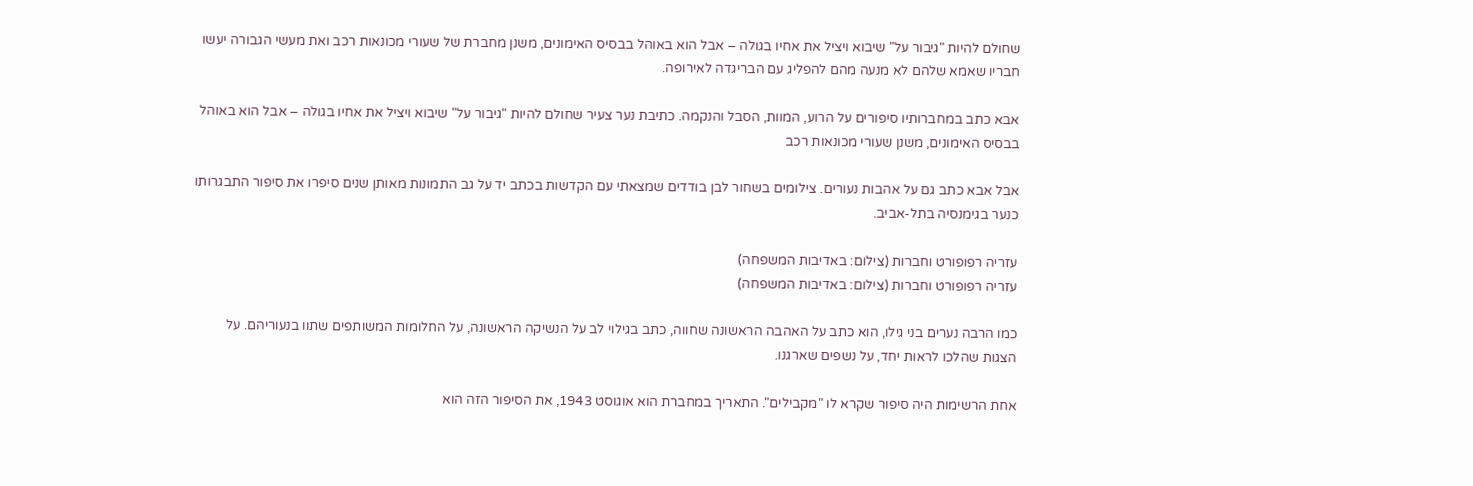שחולם להיות "גיבור על" שיבוא ויציל את אחיו בגולה – אבל הוא באוהל בבסיס האימונים, משנן מחברת של שעורי מכונאות רכב ואת מעשי הגבורה יעשו חבריו שאמא שלהם לא מנעה מהם להפליג עם הבריגדה לאירופה.

אבא כתב במחברותיו סיפורים על הרוע, המוות, הסבל והנקמה. כתיבת נער צעיר שחולם להיות "גיבור על" שיבוא ויציל את אחיו בגולה – אבל הוא באוהל בבסיס האימונים, משנן שעורי מכונאות רכב

אבל אבא כתב גם על אהבות נעורים. צילומים בשחור לבן בודדים שמצאתי עם הקדשות בכתב יד על גב התמונות מאותן שנים סיפרו את סיפור התבגרותו כנער בגימנסיה בתל-אביב.

עזריה רפופורט וחברות (צילום: באדיבות המשפחה)
עזריה רפופורט וחברות (צילום: באדיבות המשפחה)

כמו הרבה נערים בני גילו, הוא כתב על האהבה הראשונה שחווה, כתב בגילוי לב על הנשיקה הראשונה, על החלומות המשותפים שתוו בנעוריהם. על הצגות שהלכו לראות יחד, על נשפים שארגנו.

אחת הרשימות היה סיפור שקרא לו "מקבילים". התאריך במחברת הוא אוגוסט 1943, את הסיפור הזה הוא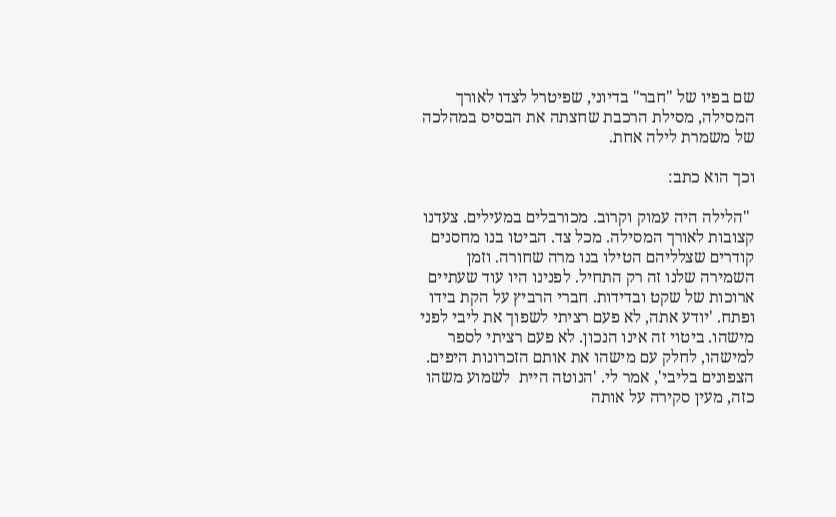שם בפיו של "חבר" בדיוני, שפיטרל לצדו לאורך המסילה, מסילת הרכבת שחצתה את הבסיס במהלכה של משמרת לילה אחת.

וכך הוא כתב:

 "הלילה היה עמוק וקרוב. מכורבלים במעילים. צעדנו קצובות לאורך המסילה. מכל צד. הביטו בנו מחסנים קודרים שצלליהם הטילו בנו מרה שחורה. וזמן השמירה שלנו זה רק התחיל. לפנינו היו עוד שעתיים ארוכות של שקט ובדידות. חברי הרביץ על הקת בידו ופתח. 'יודע אתה, לא פעם רציתי לשפוך את ליבי לפני מישהו. ביטוי זה אינו הנכון. לא פעם רציתי לספר למישהו, לחלק עם מישהו את אותם הזכרונות היפים. הצפונים בליבי', אמר לי. 'הנוטה היית  לשמוע משהו כזה, מעין סקירה על אותה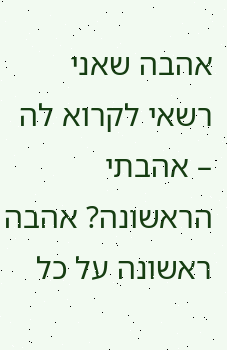אהבה שאני רשאי לקרוא לה – אהבתי הראשונה? אהבה ראשונה על כל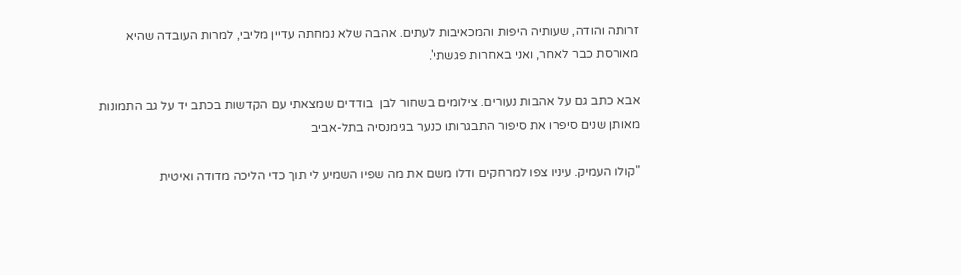זרותה והודה, שעותיה היפות והמכאיבות לעתים. אהבה שלא נמחתה עדיין מליבי, למרות העובדה שהיא מאורסת כבר לאחר, ואני באחרות פגשתי'.

אבא כתב גם על אהבות נעורים. צילומים בשחור לבן  בודדים שמצאתי עם הקדשות בכתב יד על גב התמונות מאותן שנים סיפרו את סיפור התבגרותו כנער בגימנסיה בתל-אביב

"קולו העמיק. עיניו צפו למרחקים ודלו משם את מה שפיו השמיע לי תוך כדי הליכה מדודה ואיטית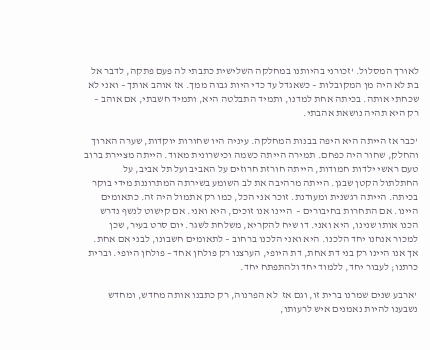לאורך המסלול. 'זכורני בהיותנו במחלקה השלישית כתבתי לה פעם פתקה, לדבר אל בת לא היה מן המקובלות – כשאגדל עד כדי היות גבוה ממך. אז אוהב אותך – ואני לא שכחתי אותה. בכיתה אחת למדנו, ותמיד התבלטה היא, ותמיד חשבתי, אם אוהב – רק היא תהיה נושאת אהבתי.

'כבר אז הייתה היא היפה בבנות המחלקה. עיניה היו שחורות יוקדות, שערה הארוך והחלק, שחור היה כפחם. תמירה הייתה כשמה וכישרונית מאוד. הייתה מציירת ברוב טעם ראשי ילדות חמודות, הייתה חורזת חרוזים על האביב ועל תל אביב, על החתלתול הקטן שבגן. הייתה מרהיבה את לב השומע בשירתה המתרוננת מידי בוקר בכיתה. הייתה רגשנית ומעודנת. זוכר אני הכל, כמו רק אתמול היה זה. כתאומים היינו. אם התחרות בחיבורים –  היינו אנו זוכים, היא ואני. אם קישוט לנשף נדרש הכנו אותו שנינו, היא ואני. דו שיח להקריא, משלחת לשגר. יום סרט בעיר, שכן למכור אנחנו יחד הלכנו. היא ואני הלכנו ברחוב – לתאומים חשבונו, לבני אם אחת. אך אנו היינו רק בני דת אחת, דת היופי, הערצנו רק פולחן אחד – פולחן היופי. וברית כרתנו; לעבור יחד, ללמוד יחד ולהתפתח יחד.

 'ארבע שנים שמרנו ברית זו, וגם אז  לא הפרנוה, רק כתבנו אותה מחדש, ומחדש נשבענו להיות נאמנים איש לרעותו,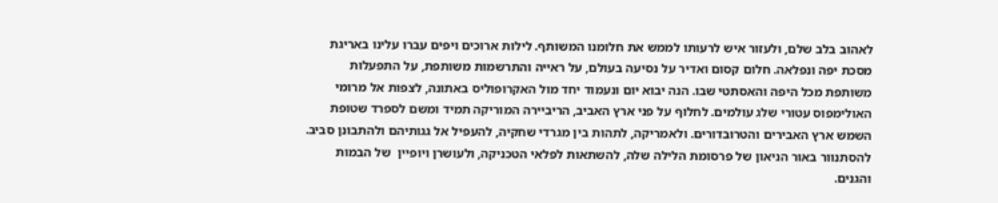לאהוב בלב שלם, ולעזור איש לרעותו לממש את חלומנו המשותף. לילות ארוכים ויפים עברו עלינו באריגת מסכת יפה ונפלאה. חלום קסום ואדיר על נסיעה בעולם, על ראייה והתרשמות משותפת, על התפעלות משותפת מכל היפה והאסתטי שבו. הנה יבוא יום ונעמוד יחד מול האקרופוליס באתונה, לצפות אל מרומי האולימפוס עטורי שלג עולמים. לחלוף על פני ארץ האביב, הריביירה המוריקה תמיד ומשם לספרד שטופת השמש ארץ האבירים והטרובדורים. ולאמריקה, לתהות בין מגרדי שחקיה, להעפיל אל גגותיהם ולהתבונן סביב. להסתנוור באור הניאון של פרסומת הלילה שלה, להשתאות לפלאי הטכניקה, ולעושרן ויופיין  של הבמות והגנים.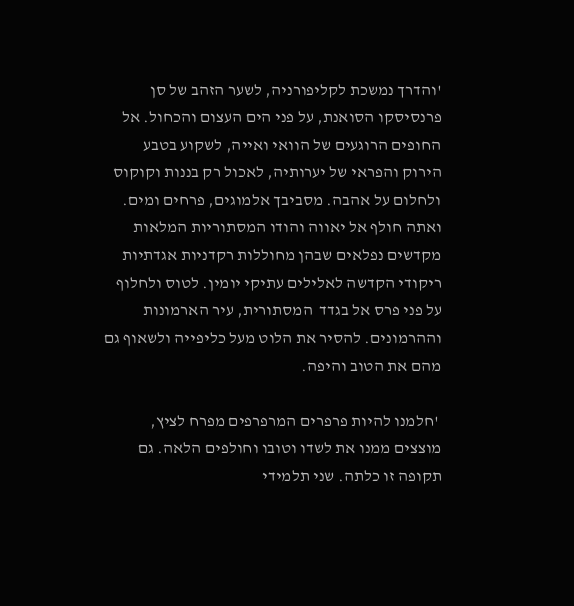'והדרך נמשכת לקליפורניה, לשער הזהב של סן פרנסיסקו הסואנת, על פני הים העצום והכחול. אל  החופים הרוגעים של הוואי ואייה, לשקוע בטבע הירוק והפראי של יערותיה, לאכול רק בננות וקוקוס ולחלום על אהבה. מסביבך אלמוגים, פרחים ומים. ואתה חולף אל יאווה והודו המסתוריות המלאות מקדשים נפלאים שבהן מחוללות רקדניות אגדתיות ריקודי הקדשה לאלילים עתיקי יומין. לטוס ולחלוף על פני פרס אל בגדד  המסתורית, עיר הארמונות וההרמונים. להסיר את הלוט מעל כליפייה ולשאוף גם מהם את הטוב והיפה.

 'חלמנו להיות פרפרים המרפרפים מפרח לציץ, מוצצים ממנו את לשדו וטובו וחולפים הלאה. גם תקופה זו כלתה. שני תלמידי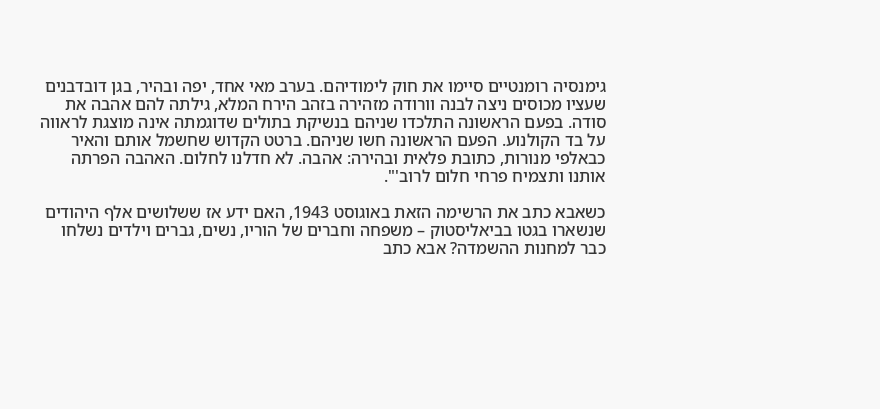גימנסיה רומנטיים סיימו את חוק לימודיהם. בערב מאי אחד, יפה ובהיר, בגן דובדבנים שעציו מכוסים ניצה לבנה וורודה מזהירה בזהב הירח המלא, גילתה להם אהבה את סודה. בפעם הראשונה התלכדו שניהם בנשיקת בתולים שדוגמתה אינה מוצגת לראווה על בד הקולנוע. הפעם הראשונה חשו שניהם. ברטט הקדוש שחשמל אותם והאיר כבאלפי מנורות, כתובת פלאית ובהירה: אהבה. לא חדלנו לחלום. האהבה הפרתה אותנו ותצמיח פרחי חלום לרוב'".

כשאבא כתב את הרשימה הזאת באוגוסט 1943, האם ידע אז ששלושים אלף היהודים שנשארו בגטו בביאליסטוק – משפחה וחברים של הוריו, נשים, גברים וילדים נשלחו כבר למחנות ההשמדה? אבא כתב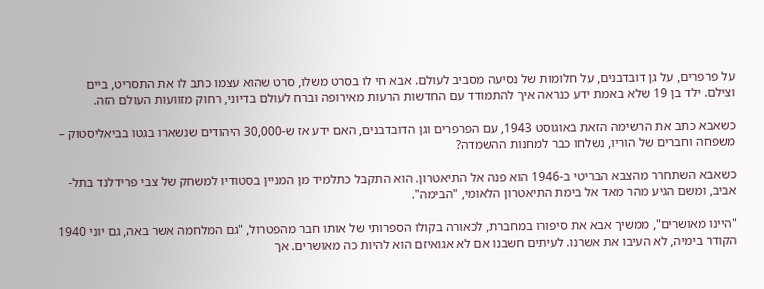על פרפרים, על גן דובדבנים, על חלומות של נסיעה מסביב לעולם. אבא חי לו בסרט משלו, סרט שהוא עצמו כתב לו את התסריט, ביים וצילם. ילד בן 19 שלא באמת ידע כנראה איך להתמודד עם החדשות הרעות מאירופה וברח לעולם בדיוני, רחוק מזוועות העולם הזה.

כשאבא כתב את הרשימה הזאת באוגוסט 1943, עם הפרפרים וגן הדובדבנים, האם ידע אז ש-30,000 היהודים שנשארו בגטו בביאליסטוק – משפחה וחברים של הוריו, נשלחו כבר למחנות ההשמדה?

כשאבא השתחרר מהצבא הבריטי ב-1946 הוא פנה אל התיאטרון. הוא התקבל כתלמיד מן המניין בסטודיו למשחק של צבי פרידלנד בתל-אביב, ומשם הגיע מהר מאד אל בימת התיאטרון הלאומי, "הבימה".

"היינו מאושרים", ממשיך אבא את סיפורו במחברת, לכאורה בקולו הספרותי של אותו חבר מהפטרול, "גם המלחמה אשר באה, גם יוני 1940 הקודר בימיה, לא העיבו את אשרנו. לעיתים חשבנו אם לא אגואיזם הוא להיות כה מאושרים. אך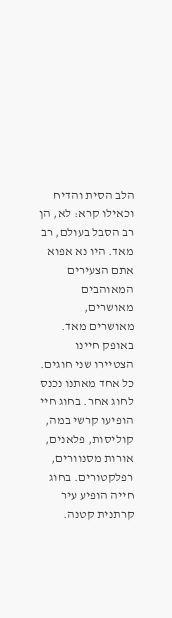הלב הסית והדיח וכאילו קרא: לא, הן רב הסבל בעולם, רב מאד. היו נא אפוא אתם הצעירים המאוהבים מאושרים, מאושרים מאד. באופק חיינו הצטיירו שני חוגים. כל אחד מאתנו נכנס לחוג אחר. בחוג חיי הופיעו קרשי במה, קוליסות, פלאנים, אורות מסנוורים, רפלקטורים. בחוג חייה הופיע עיר קרתנית קטנה.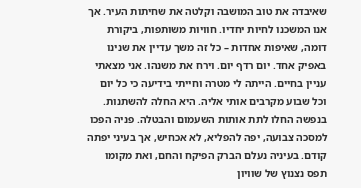שאיבדה את טוב המושבה וקלטה את שחיתות העיר. אך אנו המשכנו לחיות יחדיו. חוויות משותפות, ביקורת דומה, שאיפות אחדות – כל זה משך עדיין את שנינו באפיק אחד. יום רדף יום. וירח את משנהו. אני מצאתי עניין בחיים. הייתה לי מטרה וחייתי בידיעה כי כל יום וכל שבוע מקרבים אותי אליה. היא החלה להשתנות. בנפשה החלו לתת אותות השעמום והבטלה. פניה הפכו למסכה צבועה, יפה להפליא, לא אכחיש, אך בעיני יפתה קודם. בעיניה נעלם הברק הפיקח והחם, ואת מקומו תפס נצנוץ של שוויון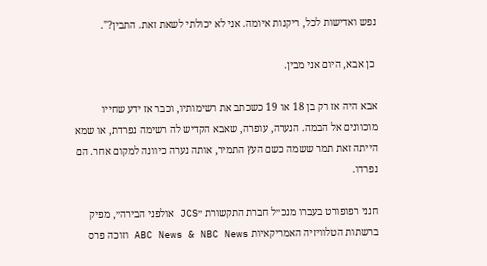נפש ואדישות לכל, ריקנות איומה. אני לא יכולתי לשאת זאת. התבין?".

 כן אבא, היום אני מבין.

אבא היה אז רק בן 18 או 19 כשכתב את רשימותיו, וכבר אז ידע שחייו מוכוונים אל הבמה. הנערה, עופרה, שאבא הקדיש לה רשימה נפרדת, או שמא הייתה זאת תמר ששמה כשם העץ התמיר, אותה נערה כיוונה למקום אחר. הם נפרדו.

חנני רפופורט בעברו מנכ״ל חברת התקשורת ״JCS אולפני הבירה״, מפיק ברשתות הטלוויזיה האמריקאיות ABC News & NBC News וזוכה פרס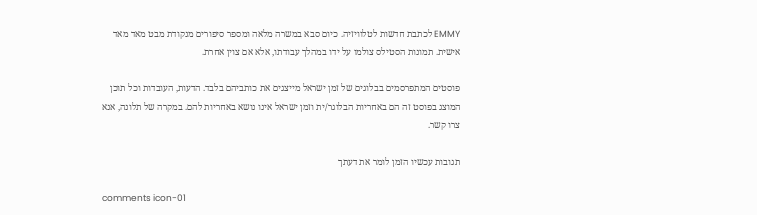EMMY לכתבת חדשות לטלוויזיה. כיום סבא במשרה מלאה ומספר סיפורים מנקודת מבט מאד מאד אישית. תמונות הסטילס צולמו על ידו במהלך עבודתו, אלא אם צוין אחרת.

פוסטים המתפרסמים בבלוגים של זמן ישראל מייצגים את כותביהם בלבד. הדעות, העובדות וכל תוכן המוצג בפוסט זה הם באחריות הבלוגר/ית וזמן ישראל אינו נושא באחריות להם. במקרה של תלונה, אנא צרו קשר.

תגובות עכשיו הזמן לומר את דעתך

comments icon-01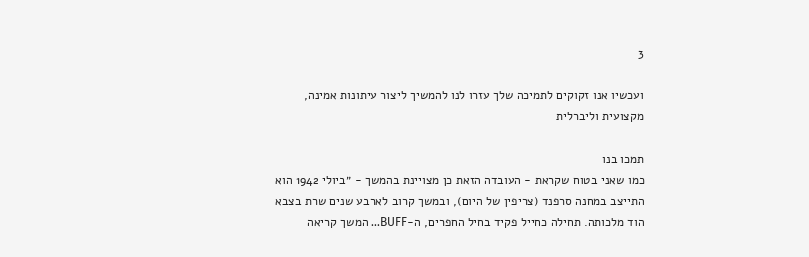3

ועכשיו אנו זקוקים לתמיכה שלך עזרו לנו להמשיך ליצור עיתונות אמינה, מקצועית וליברלית

תמכו בנו
כמו שאני בטוח שקראת - העובדה הזאת כן מצויינת בהמשך - ״ביולי 1942 הוא התייצב במחנה סרפנד (צריפין של היום), ובמשך קרוב לארבע שנים שרת בצבא הוד מלכותה. תחילה כחייל פקיד בחיל החפרים, ה-BUFF... המשך קריאה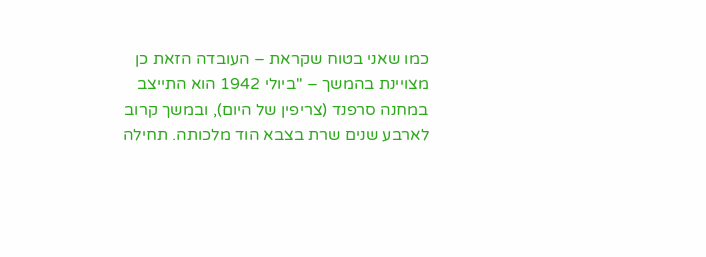כמו שאני בטוח שקראת – העובדה הזאת כן מצויינת בהמשך – "ביולי 1942 הוא התייצב במחנה סרפנד (צריפין של היום), ובמשך קרוב לארבע שנים שרת בצבא הוד מלכותה. תחילה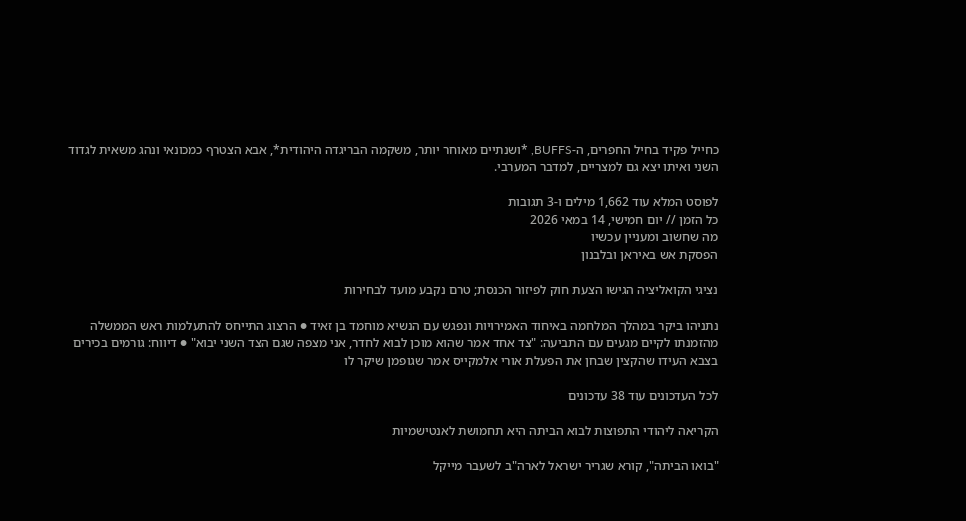כחייל פקיד בחיל החפרים, ה-BUFFS, *ושנתיים מאוחר יותר, משקמה הבריגדה היהודית*, אבא הצטרף כמכונאי ונהג משאית לגדוד השני ואיתו יצא גם למצריים, למדבר המערבי.

לפוסט המלא עוד 1,662 מילים ו-3 תגובות
כל הזמן // יום חמישי, 14 במאי 2026
מה שחשוב ומעניין עכשיו
הפסקת אש באיראן ובלבנון

נציגי הקואליציה הגישו הצעת חוק לפיזור הכנסת; טרם נקבע מועד לבחירות

נתניהו ביקר במהלך המלחמה באיחוד האמירויות ונפגש עם הנשיא מוחמד בן זאיד ● הרצוג התייחס להתעלמות ראש הממשלה מהזמנתו לקיים מגעים עם התביעה: "צד אחד אמר שהוא מוכן לבוא לחדר, אני מצפה שגם הצד השני יבוא" ● דיווח: גורמים בכירים בצבא העידו שהקצין שבחן את הפעלת אורי אלמקייס אמר שגופמן שיקר לו

לכל העדכונים עוד 38 עדכונים

הקריאה ליהודי התפוצות לבוא הביתה היא תחמושת לאנטישמיות

"בואו הביתה", קורא שגריר ישראל לארה"ב לשעבר מייקל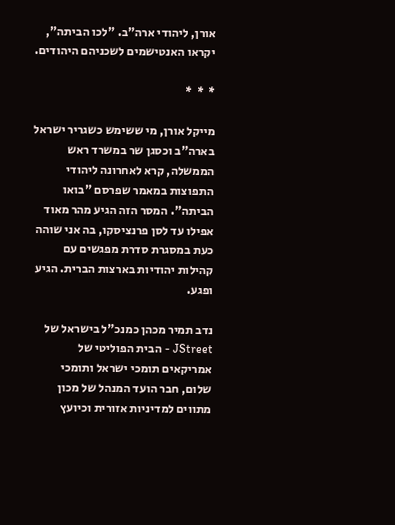אורן, ליהודי ארה"ב. "לכו הביתה", יקראו האנטישמים לשכניהם היהודים.

*  *  *

מייקל אורן, מי ששימש כשגריר ישראל בארה"ב וכסגן שר במשרד ראש הממשלה, קרא לאחרונה ליהודי התפוצות במאמר שפרסם "בואו הביתה". המסר הזה הגיע מהר מאוד אפילו עד לסן פרנציסקו, בה אני שוהה כעת במסגרת סדרת מפגשים עם קהילות יהודיות בארצות הברית. הגיע ופגע.

נדב תמיר מכהן כמנכ"ל בישראל של JStreet - הבית הפוליטי של אמריקאים תומכי ישראל ותומכי שלום, חבר הועד המנהל של מכון מתווים למדיניות אזורית וכיועץ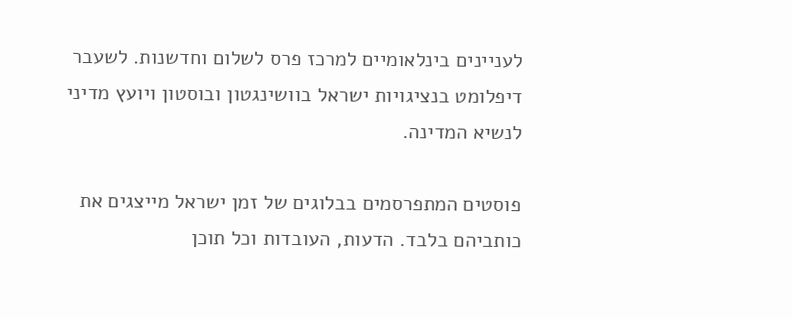לעניינים בינלאומיים למרכז פרס לשלום וחדשנות. לשעבר דיפלומט בנציגויות ישראל בוושינגטון ובוסטון ויועץ מדיני לנשיא המדינה.

פוסטים המתפרסמים בבלוגים של זמן ישראל מייצגים את כותביהם בלבד. הדעות, העובדות וכל תוכן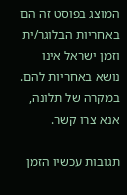המוצג בפוסט זה הם באחריות הבלוגר/ית וזמן ישראל אינו נושא באחריות להם. במקרה של תלונה, אנא צרו קשר.

תגובות עכשיו הזמן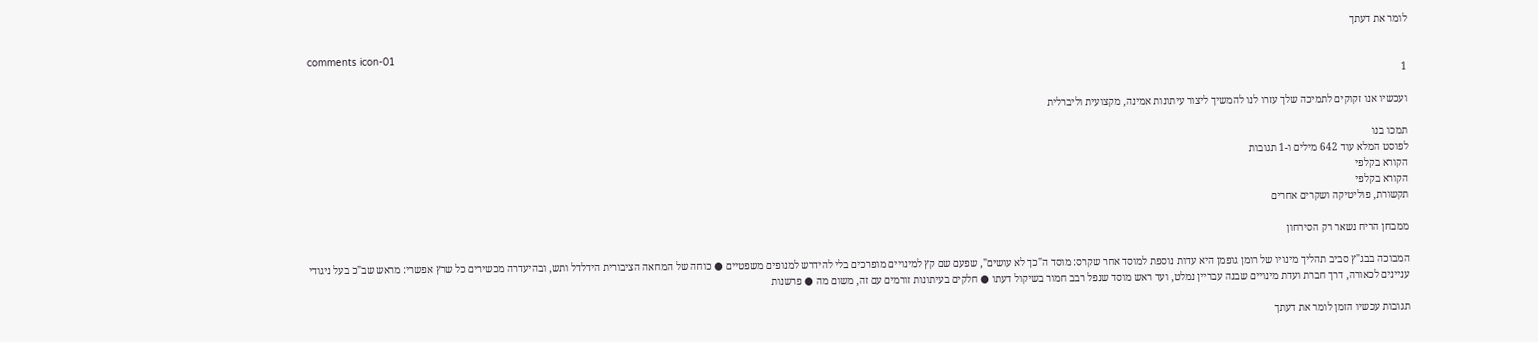לומר את דעתך

comments icon-01
1

ועכשיו אנו זקוקים לתמיכה שלך עזרו לנו להמשיך ליצור עיתונות אמינה, מקצועית וליברלית

תמכו בנו
לפוסט המלא עוד 642 מילים ו-1 תגובות
הקורא בקלפי
הקורא בקלפי
תקשורת, פוליטיקה ושקרים אחרים

ממבחן הריח נשאר רק הסירחון

המבוכה בבג"ץ סביב תהליך מינויו של רומן גופמן היא עדות נוספת למוסד אחר שקרס: מוסד ה"כך לא עושים", שפעם שם קץ למינויים מופרכים בלי להידרש למנופים משפטיים ● כוחה של המחאה הציבורית הידלדל ותש, ובהיעדרה מכשירים כל שרץ אפשרי: מראש שב"כ בעל ניגודי עניינים לכאורה, דרך חברת ועדת מינויים שבנה עבריין נמלט, ועד ראש מוסד שנפל רבב חמור בשיקול דעתו ● חלקים בעיתונות זורמים עם זה, משום מה ● פרשנות

תגובות עכשיו הזמן לומר את דעתך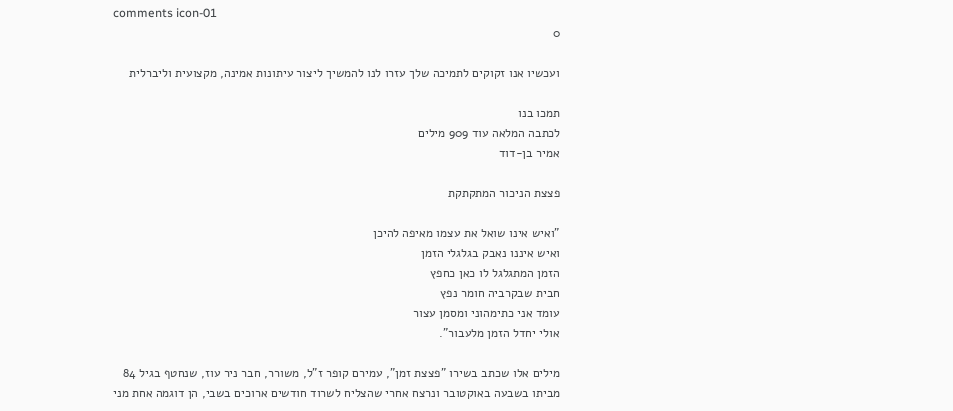comments icon-01
0

ועכשיו אנו זקוקים לתמיכה שלך עזרו לנו להמשיך ליצור עיתונות אמינה, מקצועית וליברלית

תמכו בנו
לכתבה המלאה עוד 909 מילים
אמיר בן-דוד

פצצת הניכור המתקתקת

"ואיש אינו שואל את עצמו מאיפה להיכן
ואיש איננו נאבק בגלגלי הזמן
הזמן המתגלגל לו כאן כחפץ
חבית שבקרביה חומר נפץ
עומד אני כתימהוני ומסמן עצור
אולי יחדל הזמן מלעבור".

מילים אלו שכתב בשירו "פצצת זמן", עמירם קופר ז"ל, משורר, חבר ניר עוז, שנחטף בגיל 84 מביתו בשבעה באוקטובר ונרצח אחרי שהצליח לשרוד חודשים ארוכים בשבי, הן דוגמה אחת מני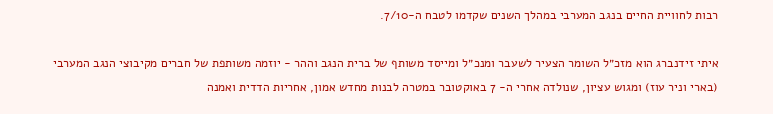רבות לחוויית החיים בנגב המערבי במהלך השנים שקדמו לטבח ה-7/10.

איתי זידנברג הוא מזכ״ל השומר הצעיר לשעבר ומנכ״ל ומייסד משותף של ברית הנגב וההר - יוזמה משותפת של חברים מקיבוצי הנגב המערבי (בארי וניר עוז) ומגוש עציון, שנולדה אחרי ה- 7 באוקטובר במטרה לבנות מחדש אמון, אחריות הדדית ואמנה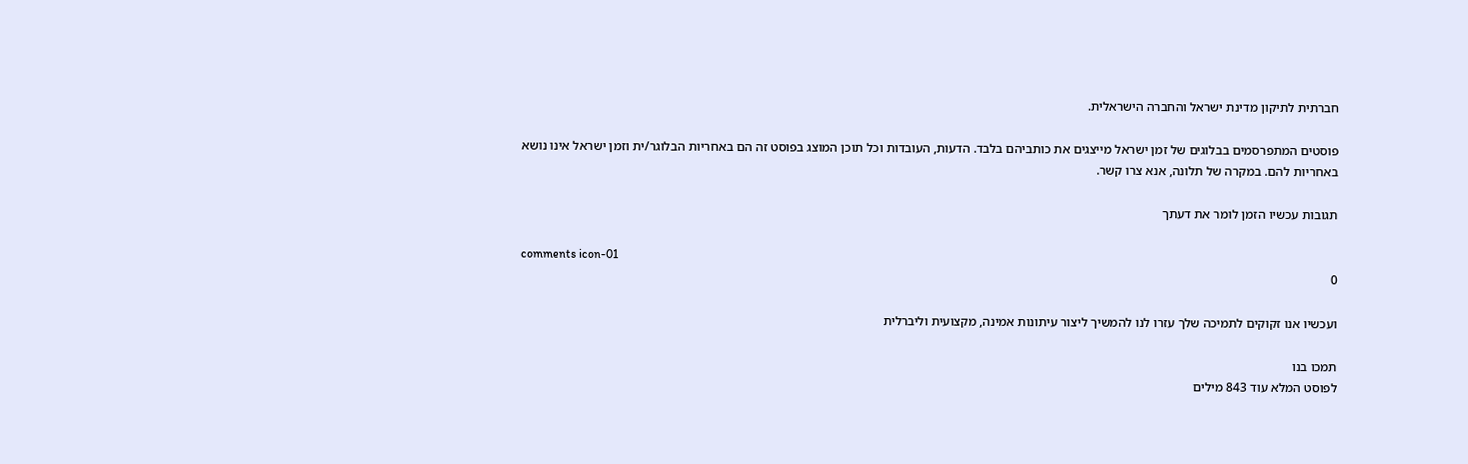חברתית לתיקון מדינת ישראל והחברה הישראלית.

פוסטים המתפרסמים בבלוגים של זמן ישראל מייצגים את כותביהם בלבד. הדעות, העובדות וכל תוכן המוצג בפוסט זה הם באחריות הבלוגר/ית וזמן ישראל אינו נושא באחריות להם. במקרה של תלונה, אנא צרו קשר.

תגובות עכשיו הזמן לומר את דעתך

comments icon-01
0

ועכשיו אנו זקוקים לתמיכה שלך עזרו לנו להמשיך ליצור עיתונות אמינה, מקצועית וליברלית

תמכו בנו
לפוסט המלא עוד 843 מילים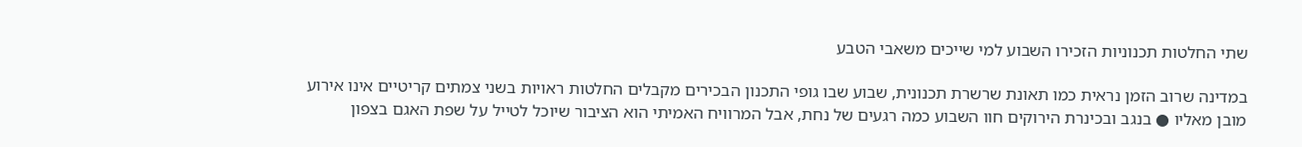שתי החלטות תכנוניות הזכירו השבוע למי שייכים משאבי הטבע

במדינה שרוב הזמן נראית כמו תאונת שרשרת תכנונית, שבוע שבו גופי התכנון הבכירים מקבלים החלטות ראויות בשני צמתים קריטיים אינו אירוע מובן מאליו ● בנגב ובכינרת הירוקים חוו השבוע כמה רגעים של נחת, אבל המרוויח האמיתי הוא הציבור שיוכל לטייל על שפת האגם בצפון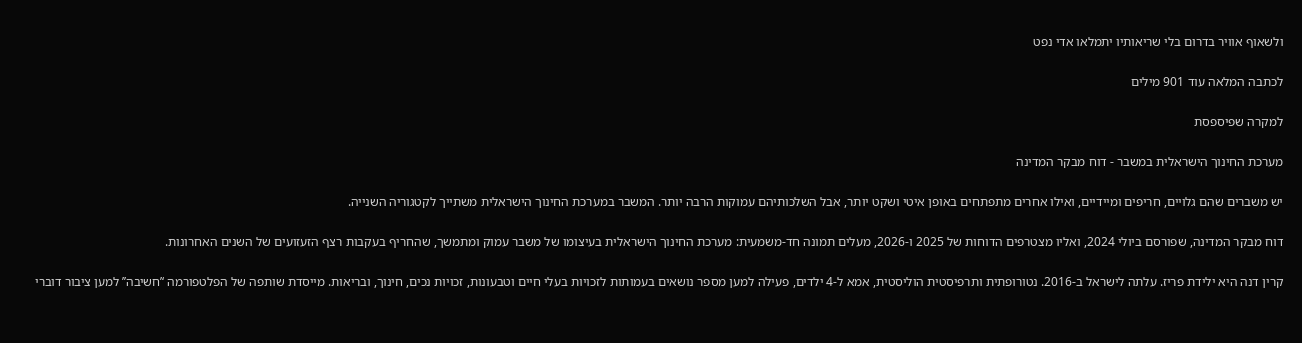ולשאוף אוויר בדרום בלי שריאותיו יתמלאו אדי נפט

לכתבה המלאה עוד 901 מילים

למקרה שפיספסת

מערכת החינוך הישראלית במשבר - דוח מבקר המדינה

יש משברים שהם גלויים, חריפים ומיידיים, ואילו אחרים מתפתחים באופן איטי ושקט יותר, אבל השלכותיהם עמוקות הרבה יותר. המשבר במערכת החינוך הישראלית משתייך לקטגוריה השנייה.

דוח מבקר המדינה, שפורסם ביולי 2024, ואליו מצטרפים הדוחות של 2025 ו-2026, מעלים תמונה חד-משמעית: מערכת החינוך הישראלית בעיצומו של משבר עמוק ומתמשך, שהחריף בעקבות רצף הזעזועים של השנים האחרונות.

קרין דנה היא ילידת פריז. עלתה לישראל ב-2016. נטורופתית ותרפיסטית הוליסטית, אמא ל-4 ילדים, פעילה למען מספר נושאים בעמותות לזכויות בעלי חיים וטבעונות, זכויות נכים, חינוך, ובריאות. מייסדת שותפה של הפלטפורמה ‘’חשיבה’’ למען ציבור דוברי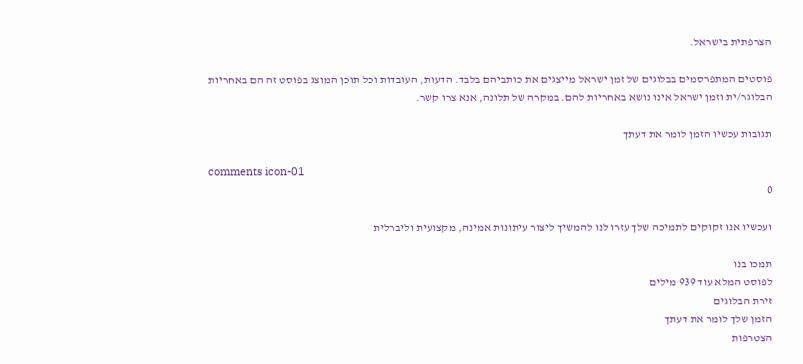הצרפתית בישראל.

פוסטים המתפרסמים בבלוגים של זמן ישראל מייצגים את כותביהם בלבד. הדעות, העובדות וכל תוכן המוצג בפוסט זה הם באחריות הבלוגר/ית וזמן ישראל אינו נושא באחריות להם. במקרה של תלונה, אנא צרו קשר.

תגובות עכשיו הזמן לומר את דעתך

comments icon-01
0

ועכשיו אנו זקוקים לתמיכה שלך עזרו לנו להמשיך ליצור עיתונות אמינה, מקצועית וליברלית

תמכו בנו
לפוסט המלא עוד 939 מילים
זירת הבלוגים
הזמן שלך לומר את דעתך
הצטרפות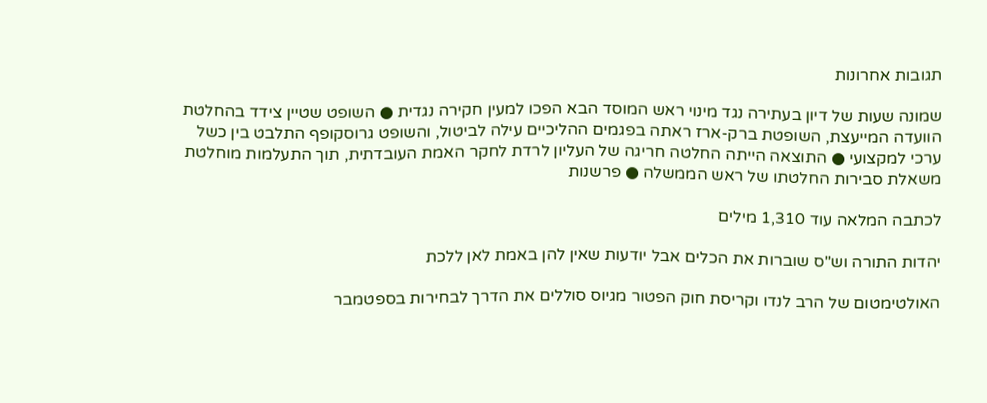תגובות אחרונות

שמונה שעות של דיון בעתירה נגד מינוי ראש המוסד הבא הפכו למעין חקירה נגדית ● השופט שטיין צידד בהחלטת הוועדה המייעצת, השופטת ברק-ארז ראתה בפגמים ההליכיים עילה לביטול, והשופט גרוסקופף התלבט בין כשל ערכי למקצועי ● התוצאה הייתה החלטה חריגה של העליון לרדת לחקר האמת העובדתית, תוך התעלמות מוחלטת משאלת סבירות החלטתו של ראש הממשלה ● פרשנות

לכתבה המלאה עוד 1,310 מילים

יהדות התורה וש"ס שוברות את הכלים אבל יודעות שאין להן באמת לאן ללכת

האולטימטום של הרב לנדו וקריסת חוק הפטור מגיוס סוללים את הדרך לבחירות בספטמבר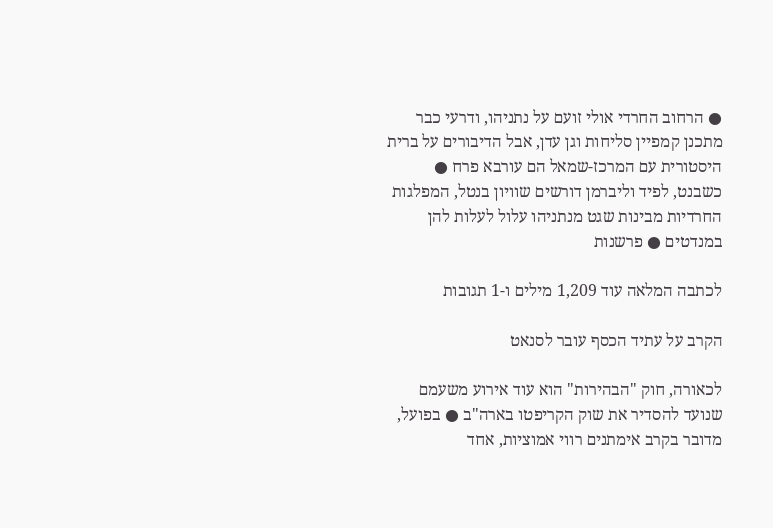● הרחוב החרדי אולי זועם על נתניהו, ודרעי כבר מתכנן קמפיין סליחות וגן עדן, אבל הדיבורים על ברית היסטורית עם המרכז-שמאל הם עורבא פרח ● כשבנט, לפיד וליברמן דורשים שוויון בנטל, המפלגות החרדיות מבינות שגט מנתניהו עלול לעלות להן במנדטים ● פרשנות

לכתבה המלאה עוד 1,209 מילים ו-1 תגובות

הקרב על עתיד הכסף עובר לסנאט

לכאורה, חוק "הבהירות" הוא עוד אירוע משעמם שנועד להסדיר את שוק הקריפטו בארה"ב ● בפועל, מדובר בקרב אימתנים רווי אמוציות, אחד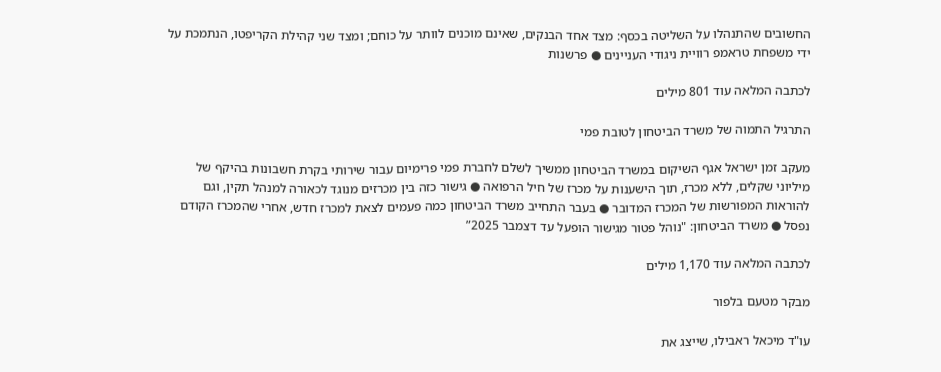החשובים שהתנהלו על השליטה בכסף: מצד אחד הבנקים, שאינם מוכנים לוותר על כוחם; ומצד שני קהילת הקריפטו, הנתמכת על ידי משפחת טראמפ רוויית ניגודי העניינים ● פרשנות

לכתבה המלאה עוד 801 מילים

התרגיל התמוה של משרד הביטחון לטובת פמי

מעקב זמן ישראל אגף השיקום במשרד הביטחון ממשיך לשלם לחברת פמי פרימיום עבור שירותי בקרת חשבונות בהיקף של מיליוני שקלים, ללא מכרז, תוך הישענות על מכרז של חיל הרפואה ● גישור כזה בין מכרזים מנוגד לכאורה למנהל תקין, וגם להוראות המפורשות של המכרז המדובר ● בעבר התחייב משרד הביטחון כמה פעמים לצאת למכרז חדש, אחרי שהמכרז הקודם נפסל ● משרד הביטחון: "נוהל פטור מגישור הופעל עד דצמבר 2025”

לכתבה המלאה עוד 1,170 מילים

מבקר מטעם בלפור

עו"ד מיכאל ראבילו, שייצג את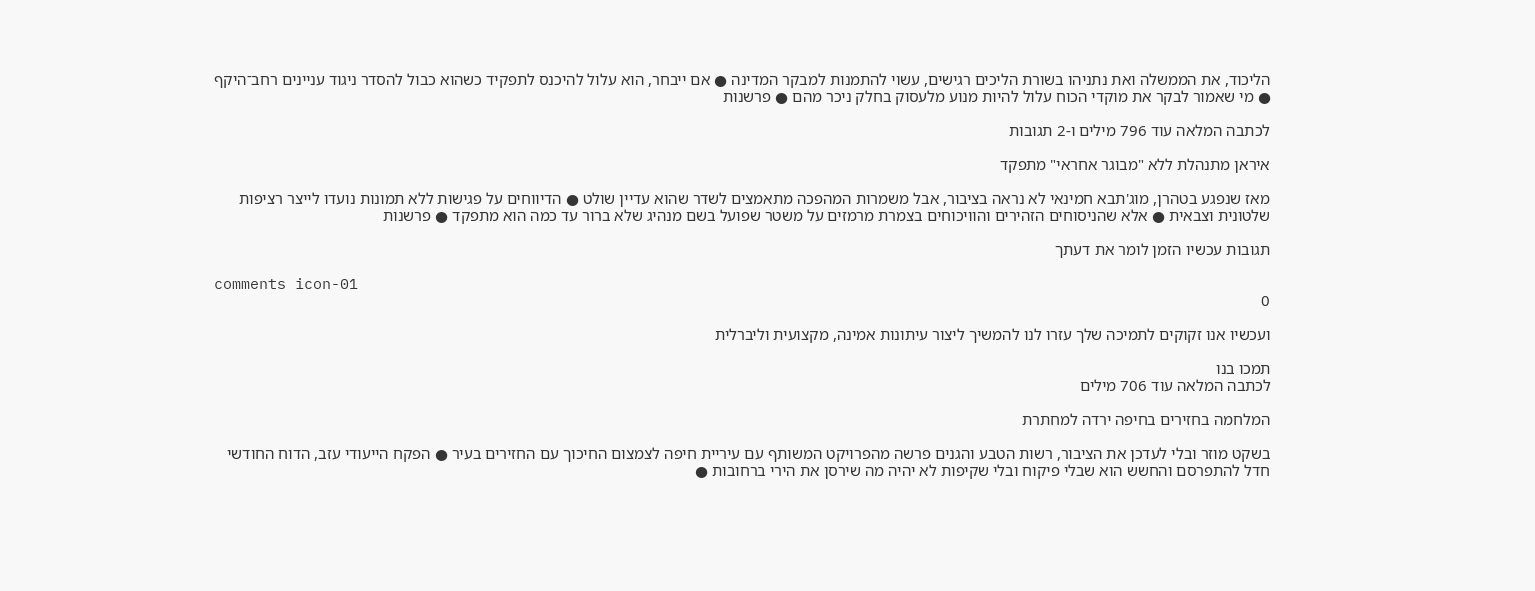הליכוד, את הממשלה ואת נתניהו בשורת הליכים רגישים, עשוי להתמנות למבקר המדינה ● אם ייבחר, הוא עלול להיכנס לתפקיד כשהוא כבול להסדר ניגוד עניינים רחב־היקף ● מי שאמור לבקר את מוקדי הכוח עלול להיות מנוע מלעסוק בחלק ניכר מהם ● פרשנות

לכתבה המלאה עוד 796 מילים ו-2 תגובות

איראן מתנהלת ללא "מבוגר אחראי" מתפקד

מאז שנפגע בטהרן, מוג'תבא חמינאי לא נראה בציבור, אבל משמרות המהפכה מתאמצים לשדר שהוא עדיין שולט ● הדיווחים על פגישות ללא תמונות נועדו לייצר רציפות שלטונית וצבאית ● אלא שהניסוחים הזהירים והוויכוחים בצמרת מרמזים על משטר שפועל בשם מנהיג שלא ברור עד כמה הוא מתפקד ● פרשנות

תגובות עכשיו הזמן לומר את דעתך

comments icon-01
0

ועכשיו אנו זקוקים לתמיכה שלך עזרו לנו להמשיך ליצור עיתונות אמינה, מקצועית וליברלית

תמכו בנו
לכתבה המלאה עוד 706 מילים

המלחמה בחזירים בחיפה ירדה למחתרת

בשקט מוזר ובלי לעדכן את הציבור, רשות הטבע והגנים פרשה מהפרויקט המשותף עם עיריית חיפה לצמצום החיכוך עם החזירים בעיר ● הפקח הייעודי עזב, הדוח החודשי חדל להתפרסם והחשש הוא שבלי פיקוח ובלי שקיפות לא יהיה מה שירסן את הירי ברחובות ●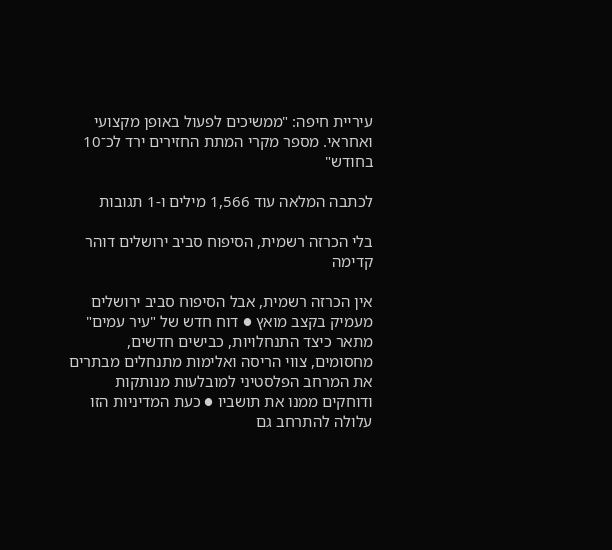עיריית חיפה: "ממשיכים לפעול באופן מקצועי ואחראי. מספר מקרי המתת החזירים ירד לכ־10 בחודש"

לכתבה המלאה עוד 1,566 מילים ו-1 תגובות

בלי הכרזה רשמית, הסיפוח סביב ירושלים דוהר קדימה

אין הכרזה רשמית, אבל הסיפוח סביב ירושלים מעמיק בקצב מואץ ● דוח חדש של "עיר עמים" מתאר כיצד התנחלויות, כבישים חדשים, מחסומים, צווי הריסה ואלימות מתנחלים מבתרים את המרחב הפלסטיני למובלעות מנותקות ודוחקים ממנו את תושביו ● כעת המדיניות הזו עלולה להתרחב גם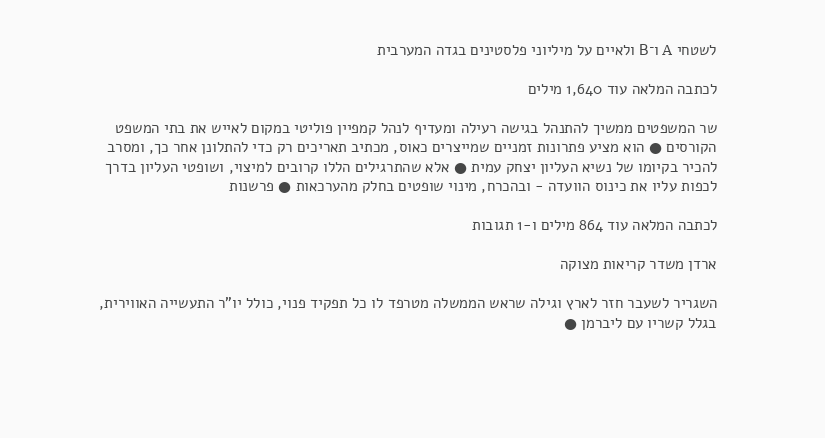לשטחי A ו־B ולאיים על מיליוני פלסטינים בגדה המערבית

לכתבה המלאה עוד 1,640 מילים

שר המשפטים ממשיך להתנהל בגישה רעילה ומעדיף לנהל קמפיין פוליטי במקום לאייש את בתי המשפט הקורסים ● הוא מציע פתרונות זמניים שמייצרים כאוס, מכתיב תאריכים רק כדי להתלונן אחר כך, ומסרב להכיר בקיומו של נשיא העליון יצחק עמית ● אלא שהתרגילים הללו קרובים למיצוי, ושופטי העליון בדרך לכפות עליו את כינוס הוועדה - ובהכרח, מינוי שופטים בחלק מהערכאות ● פרשנות

לכתבה המלאה עוד 864 מילים ו-1 תגובות

ארדן משדר קריאות מצוקה

השגריר לשעבר חזר לארץ וגילה שראש הממשלה מטרפד לו כל תפקיד פנוי, כולל יו"ר התעשייה האווירית, בגלל קשריו עם ליברמן ●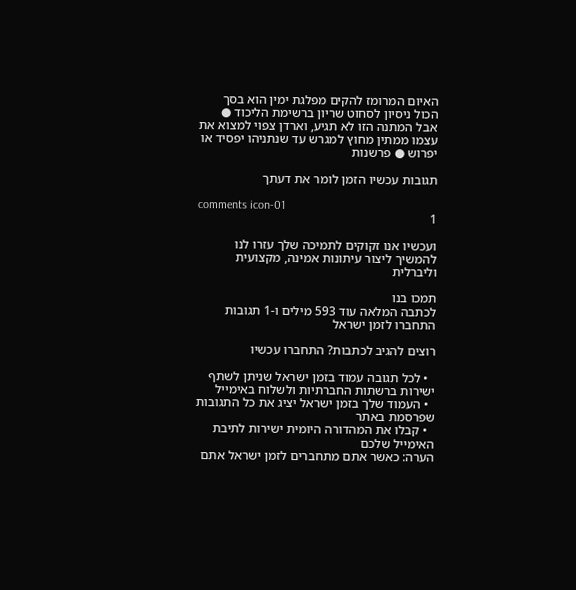האיום המרומז להקים מפלגת ימין הוא בסך הכול ניסיון לסחוט שריון ברשימת הליכוד ● אבל המתנה הזו לא תגיע, וארדן צפוי למצוא את עצמו ממתין מחוץ למגרש עד שנתניהו יפסיד או יפרוש ● פרשנות

תגובות עכשיו הזמן לומר את דעתך

comments icon-01
1

ועכשיו אנו זקוקים לתמיכה שלך עזרו לנו להמשיך ליצור עיתונות אמינה, מקצועית וליברלית

תמכו בנו
לכתבה המלאה עוד 593 מילים ו-1 תגובות
התחברו לזמן ישראל

רוצים להגיב לכתבות? התחברו עכשיו

  • לכל תגובה עמוד בזמן ישראל שניתן לשתף ישירות ברשתות החברתיות ולשלוח באימייל
  • העמוד שלך בזמן ישראל יציג את כל התגובות שפרסמת באתר
  • קבלו את המהדורה היומית ישירות לתיבת האימייל שלכם
הערה: כאשר אתם מתחברים לזמן ישראל אתם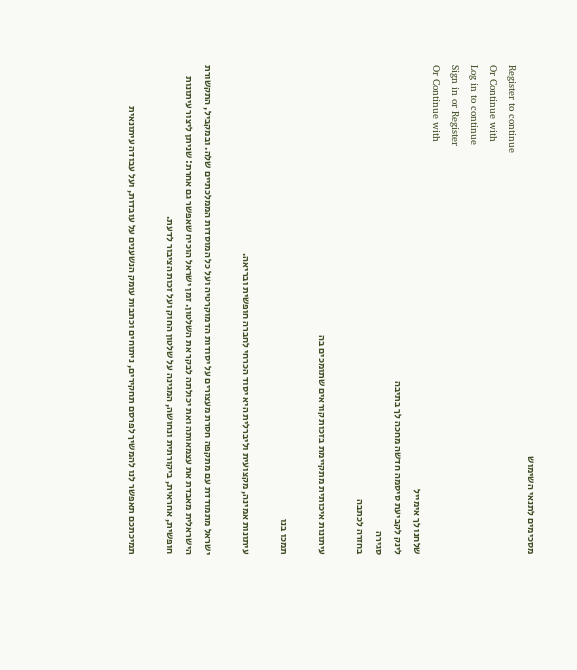מסכימים לתנאי השימוש
Register to continue
Or Continue with
Log in to continue
Sign in or Register
Or Continue with
שלחנו לך אימייל
לינק לקביעת סיסמה חדשה מחכה לך בתיבה
סגירה
בחזרה לכתבה

עיתונות איכותית מתקיימת בזכות קוראים שתומכים בה

תמכו בנו

עיתונות אמינה, מקצועית וליברלית היא יסוד הכרחי לחברה חופשית ובריאה.

ישראל מתמודדת עם מתקפה חסרת מעצורים על יסודות הדמוקרטיה ועל כל המוסדות הממלכתיים שלה. ובמקביל, התקשורת הישראלית מאבדת את עצמאותה ואת יכולתה לבקר את השלטון. זמן ישראל הוכיח שאפשר גם אחרת: שניתן ליצור עיתונות חופשית, אחראית, ביקורתית ונחושה, המגינה על שלטון החוק ועל זכות הציבור לדעת.

תמיכתכם תאפשר לנו להמשיך לפרסם תחקירים, ניתוחים וכתבות עומק הנשענים על עובדות, ועל עבודה עיתונאית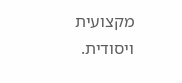מקצועית ויסודית.